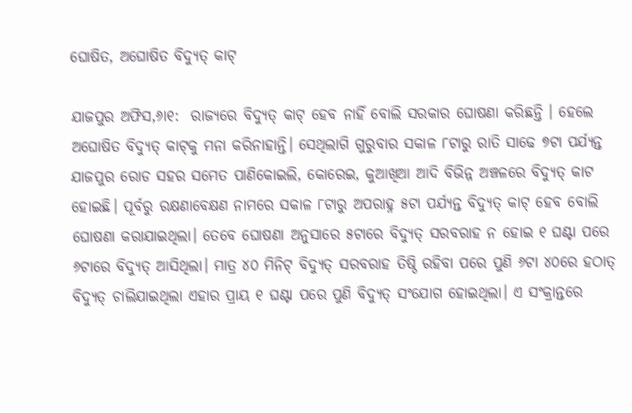ଘୋଷିତ, ଅଘୋଷିତ ବିଦ୍ୟୁତ୍‌ କାଟ୍‌

ଯାଜପୁର ଅଫିସ,୬ା୧:  ରାଜ୍ୟରେ ବିଦ୍ୟୁତ୍‌ କାଟ୍‌ ହେବ ନାହିଁ ବୋଲି ସରକାର ଘୋଷଣା କରିଛନ୍ତି । ହେଲେ ଅଘୋଷିତ ବିଦ୍ୟୁତ୍‌ କାଟ୍‌କୁ ମନା କରିନାହାନ୍ତି। ସେଥିଲାଗି ଗୁରୁବାର ସକାଳ ୮ଟାରୁ ରାତି ସାଢେ ୭ଟା ପର୍ଯ୍ୟନ୍ତ ଯାଜପୁର ରୋଡ ସହର ସମେତ ପାଣିକୋଇଲି, କୋରେଇ, କୁଆଖିଆ ଆଦି ବିଭିନ୍ନ ଅଞ୍ଚଳରେ ବିଦ୍ୟୁତ୍‌ କାଟ ହୋଇଛି। ପୂର୍ବରୁ ରକ୍ଷଣାବେକ୍ଷଣ ନାମରେ ସକାଳ ୮ଟାରୁ ଅପରାହ୍ନ ୫ଟା ପର୍ଯ୍ୟନ୍ତ ବିଦ୍ୟୁତ୍‌ କାଟ୍‌ ହେବ ବୋଲି ଘୋଷଣା କରାଯାଇଥିଲା। ତେବେ ଘୋଷଣା ଅନୁସାରେ ୫ଟାରେ ବିଦ୍ୟୁତ୍‌ ସରବରାହ ନ ହୋଇ ୧ ଘଣ୍ଟା ପରେ ୬ଟାରେ ବିଦ୍ୟୁତ୍‌ ଆସିଥିଲା। ମାତ୍ର ୪୦ ମିନିଟ୍‌ ବିଦ୍ୟୁତ୍‌ ସରବରାହ ତିଷ୍ଠି ରହିବା ପରେ ପୁଣି ୬ଟା ୪୦ରେ ହଠାତ୍‌ ବିଦ୍ୟୁତ୍‌ ଚାଲିଯାଇଥିଲା ଏହାର ପ୍ରାୟ ୧ ଘଣ୍ଟା ପରେ ପୁଣି ବିଦ୍ୟୁତ୍‌ ସଂଯୋଗ ହୋଇଥିଲା। ଏ ସଂକ୍ରାନ୍ତରେ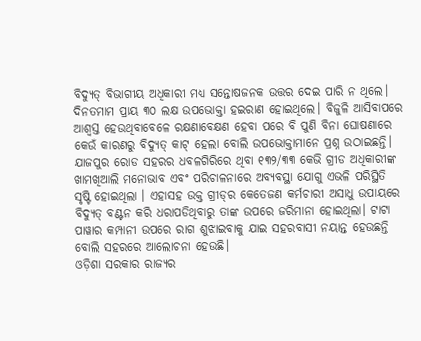ବିଦ୍ୟୁତ୍‌ ବିଭାଗୀୟ ଅଧିକାରୀ ମଧ୍ୟ ସନ୍ତୋଷଜନକ ଉତ୍ତର ଦେଇ ପାରି ନ ଥିଲେ। ଦିନତମାମ ପ୍ରାୟ ୩୦ ଲକ୍ଷ ଉପଭୋକ୍ତା ହଇରାଣ ହୋଇଥିଲେ। ବିଜୁଳି ଆସିବାପରେ ଆଶ୍ୱସ୍ତ ହେଉଥିବାବେଳେ ରକ୍ଷଣାବେକ୍ଷଣ ହେବା ପରେ ବି ପୁଣି ବିନା ଘୋଷଣାରେ କେଉଁ କାରଣରୁ ବିଦ୍ୟୁତ୍‌ କାଟ୍‌ ହେଲା ବୋଲି ଉପଭୋକ୍ତାମାନେ ପ୍ରଶ୍ନ ଉଠାଇଛନ୍ତି। ଯାଜପୁର ରୋଡ ସହରର ଧବଳଗିରିରେ ଥିବା ୧୩୨/୩୩ କେଭି ଗ୍ରୀଡ ଅଧିକାରୀଙ୍କ ଖାମଖିଆଲି ମନୋଭାବ ଏବଂ ପରିଚାଳନାରେ ଅବ୍ୟବସ୍ଥା ଯୋଗୁ ଏଭଳି ପରିସ୍ଥିତି ସୃଷ୍ଟି ହୋଇଥିଲା । ଏହାସହ ଉକ୍ତ ଗ୍ରୀଡ୍‌ର କେତେଜଣ କର୍ମଚାରୀ ଅସାଧୁ ଉପାୟରେ ବିଦ୍ୟୁତ୍‌ ବଣ୍ଟନ କରି ଧରାପଡିଥିବାରୁ ତାଙ୍କ ଉପରେ ଜରିମାନା ହୋଇଥିଲା। ଟାଟା ପାୱାର କମ୍ପାନୀ ଉପରେ ରାଗ ଶୁଝାଇବାକୁ ଯାଇ ସହରବାସୀ ନୟାନ୍ତ ହେଉଛନ୍ତି ବୋଲି ସହରରେ ଆଲୋଚନା ହେଉଛି।
ଓଡ଼ିଶା ସରକାର ରାଜ୍ୟର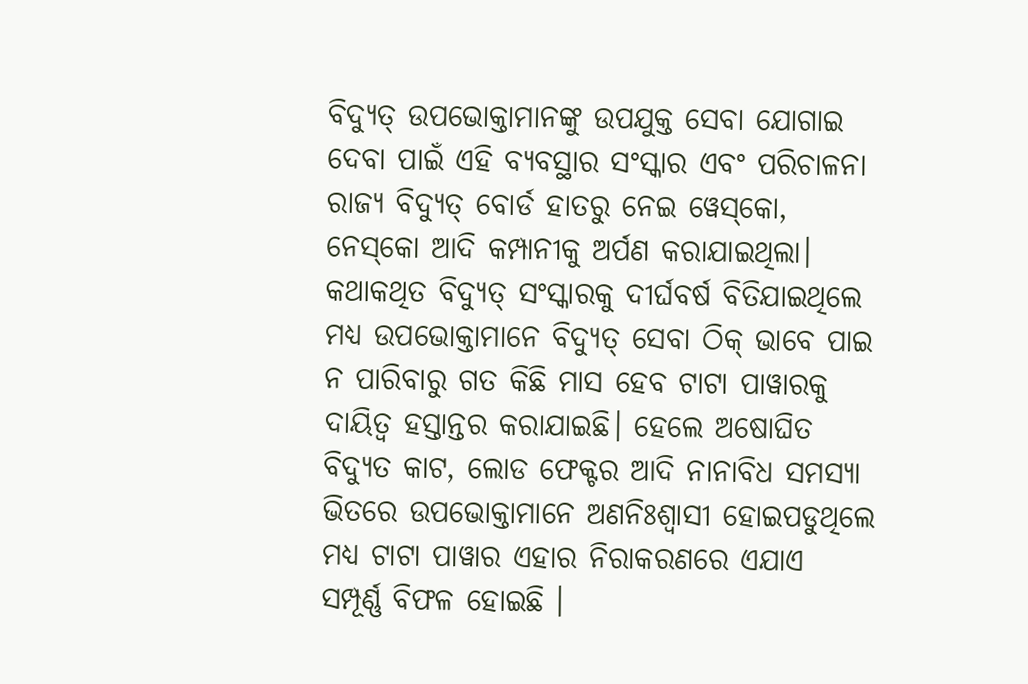ବିଦ୍ୟୁତ୍‌ ଉପଭୋକ୍ତାମାନଙ୍କୁ ଉପଯୁକ୍ତ ସେବା ଯୋଗାଇ ଦେବା ପାଇଁ ଏହି ବ୍ୟବସ୍ଥାର ସଂସ୍କାର ଏବଂ ପରିଚାଳନା ରାଜ୍ୟ ବିଦ୍ୟୁତ୍‌ ବୋର୍ଡ ହାତରୁ ନେଇ ୱେସ୍‌କୋ, ନେସ୍‌କୋ ଆଦି କମ୍ପାନୀକୁ ଅର୍ପଣ କରାଯାଇଥିଲା। କଥାକଥିତ ବିଦ୍ୟୁତ୍‌ ସଂସ୍କାରକୁ ଦୀର୍ଘବର୍ଷ ବିତିଯାଇଥିଲେ ମଧ୍ୟ ଉପଭୋକ୍ତାମାନେ ବିଦ୍ୟୁତ୍‌ ସେବା ଠିକ୍‌ ଭାବେ ପାଇ ନ ପାରିବାରୁ ଗତ କିଛି ମାସ ହେବ ଟାଟା ପାୱାରକୁ ଦାୟିତ୍ୱ ହସ୍ତାନ୍ତର କରାଯାଇଛି। ହେଲେ ଅଷୋଘିତ ବିଦ୍ୟୁତ କାଟ, ଲୋଡ ଫେକ୍ଟର ଆଦି ନାନାବିଧ ସମସ୍ୟା ଭିତରେ ଉପଭୋକ୍ତାମାନେ ଅଣନିଃଶ୍ୱାସୀ ହୋଇପଡୁଥିଲେ ମଧ୍ୟ ଟାଟା ପାୱାର ଏହାର ନିରାକରଣରେ ଏଯାଏ ସମ୍ପୂର୍ଣ୍ଣ ବିଫଳ ହୋଇଛି ।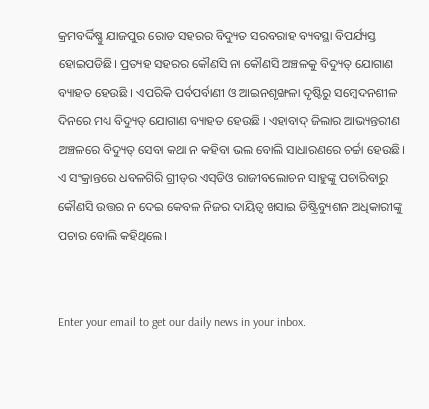କ୍ରମବର୍ଦ୍ଦିଷ୍ଣୁ ଯାଜପୁର ରୋଡ ସହରର ବିଦ୍ୟୁତ ସରବରାହ ବ୍ୟବସ୍ଥା ବିପର୍ଯ୍ୟସ୍ତ ହୋଇପଡିଛି। ପ୍ରତ୍ୟହ ସହରର କୌଣସି ନା କୌଣସି ଅଞ୍ଚଳକୁ ବିଦ୍ୟୁତ୍‌ ଯୋଗାଣ ବ୍ୟାହତ ହେଉଛି । ଏପରିକି ପର୍ବପର୍ବାଣୀ ଓ ଆଇନଶୃଙ୍ଖଳା ଦୃଷ୍ଟିରୁ ସମ୍ବେଦନଶୀଳ ଦିନରେ ମଧ୍ୟ ବିଦ୍ୟୁତ୍‌ ଯୋଗାଣ ବ୍ୟାହତ ହେଉଛି । ଏହାବାଦ୍‌ ଜିଲାର ଆଭ୍ୟନ୍ତରୀଣ ଅଞ୍ଚଳରେ ବିଦ୍ୟୁତ୍‌ ସେବା କଥା ନ କହିବା ଭଲ ବୋଲି ସାଧାରଣରେ ଚର୍ଚ୍ଚା ହେଉଛି। ଏ ସଂକ୍ରାନ୍ତରେ ଧବଳଗିରି ଗ୍ରୀଡ୍‌ର ଏସ୍‌ଡିଓ ରାଜୀବଲୋଚନ ସାହୁଙ୍କୁ ପଚାରିବାରୁ କୌଣସି ଉତ୍ତର ନ ଦେଇ କେବଳ ନିଜର ଦାୟିତ୍ୱ ଖସାଇ ଡିଷ୍ଟ୍ରିବ୍ୟୁଶନ ଅଧିକାରୀଙ୍କୁ ପଚାର ବୋଲି କହିଥିଲେ।


Enter your email to get our daily news in your inbox.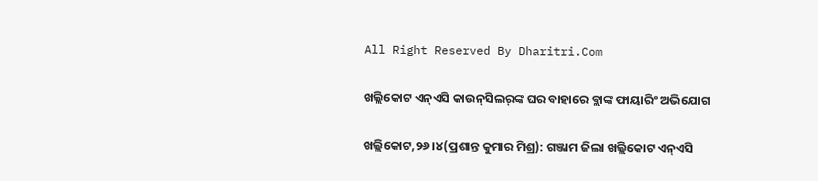All Right Reserved By Dharitri.Com

ଖଲ୍ଲିକୋଟ ଏନ୍‌ଏସି କାଉନ୍‌ସିଲର୍‌ଙ୍କ ଘର ବାହାରେ ବ୍ଲାଙ୍କ ଫାୟାରିଂ ଅଭିଯୋଗ

ଖଲ୍ଲିକୋଟ,୨୬।୪(ପ୍ରଶାନ୍ତ କୁମାର ମିଶ୍ର): ଗଞ୍ଜାମ ଜିଲା ଖଲ୍ଲିକୋଟ ଏନ୍‌ଏସି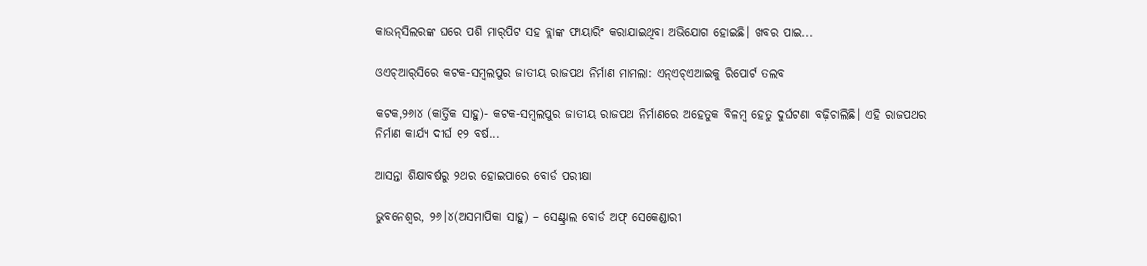କାଉନ୍‌ସିଲରଙ୍କ ଘରେ ପଶି ମାର୍‌ପିଟ ସହ ବ୍ଲାଙ୍କ ଫାୟାରିଂ କରାଯାଇଥିବା ଅଭିଯୋଗ ହୋଇଛି। ଖବର ପାଇ...

ଓଏଚ୍‌ଆର୍‌ସିରେ କଟକ-ସମ୍ବଲପୁର ଜାତୀୟ ରାଜପଥ ନିର୍ମାଣ ମାମଲା: ଏନ୍‌ଏଚ୍‌ଏଆଇକୁ ରିପୋର୍ଟ ତଲବ

କଟକ,୨୬ା୪ (କାର୍ତ୍ତିକ ସାହୁ)- କଟକ-ସମ୍ବଲପୁର ଜାତୀୟ ରାଜପଥ ନିର୍ମାଣରେ ଅହେତୁକ ବିଳମ୍ବ ହେତୁ ଦୁର୍ଘଟଣା ବଢ଼ିଚାଲିଛି। ଏହି ରାଜପଥର ନିର୍ମାଣ କାର୍ଯ୍ୟ ଦୀର୍ଘ ୧୨ ବର୍ଷ...

ଆସନ୍ତା ଶିକ୍ଷାବର୍ଷରୁ ୨ଥର ହୋଇପାରେ ବୋର୍ଡ ପରୀକ୍ଷା

ଭୁବନେଶ୍ୱର, ୨୬।୪(ଅସମାପିକା ସାହୁ) – ସେଣ୍ଟ୍ରାଲ ବୋର୍ଡ ଅଫ୍‌ ସେକେଣ୍ଡାରୀ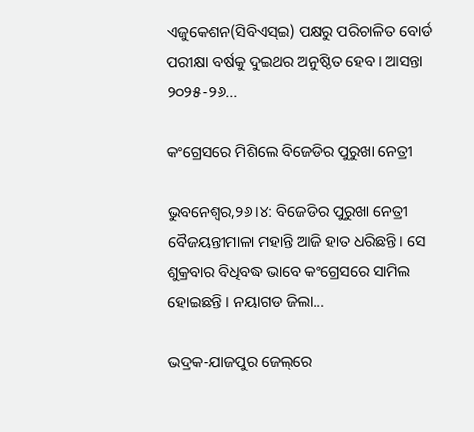ଏଜୁକେଶନ(ସିବିଏସ୍‌ଇ) ପକ୍ଷରୁ ପରିଚାଳିତ ବୋର୍ଡ ପରୀକ୍ଷା ବର୍ଷକୁ ଦୁଇଥର ଅନୁଷ୍ଠିତ ହେବ। ଆସନ୍ତା ୨୦୨୫-୨୬...

କଂଗ୍ରେସରେ ମିଶିଲେ ବିଜେଡିର ପୁରୁଖା ନେତ୍ରୀ

ଭୁବନେଶ୍ୱର,୨୬।୪: ବିଜେଡିର ପୁରୁଖା ନେତ୍ରୀ ବୈଜୟନ୍ତୀମାଳା ମହାନ୍ତି ଆଜି ହାତ ଧରିଛନ୍ତି। ସେ ଶୁକ୍ରବାର ବିଧିବଦ୍ଧ ଭାବେ କଂଗ୍ରେସରେ ସାମିଲ ହୋଇଛନ୍ତି । ନୟାଗଡ ଜିଲା...

ଭଦ୍ରକ-ଯାଜପୁର ଜେଲ୍‌ରେ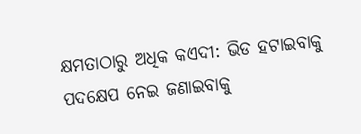କ୍ଷମତାଠାରୁ ଅଧିକ କଏଦୀ: ଭିଡ ହଟାଇବାକୁ ପଦକ୍ଷେପ ନେଇ ଜଣାଇବାକୁ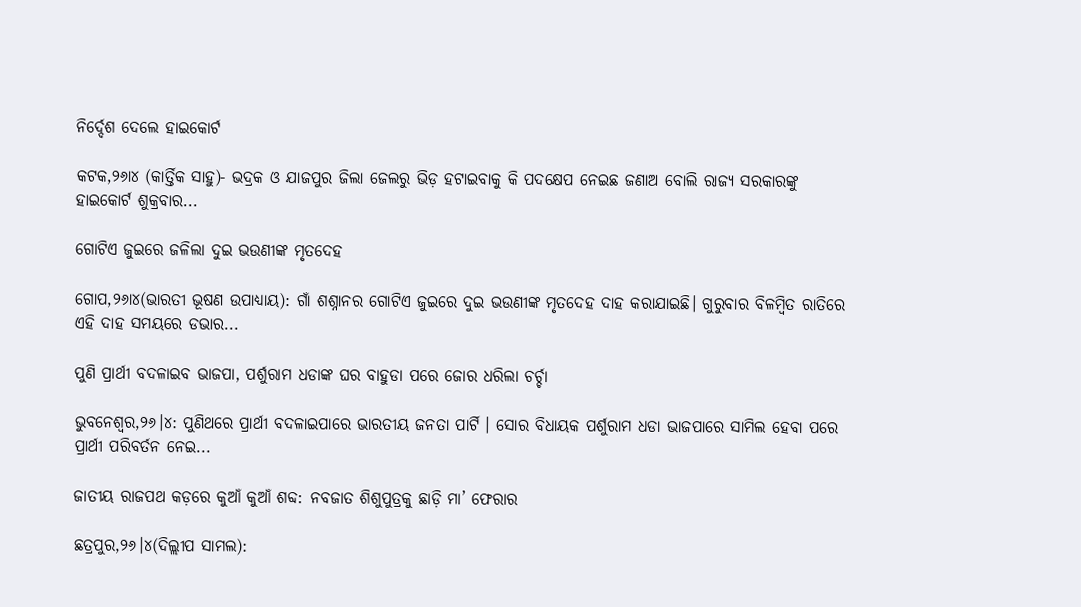ନିର୍ଦ୍ଦେଶ ଦେଲେ ହାଇକୋର୍ଟ

କଟକ,୨୬ା୪ (କାର୍ତ୍ତିକ ସାହୁ)- ଭଦ୍ରକ ଓ ଯାଜପୁର ଜିଲା ଜେଲରୁ ଭିଡ଼ ହଟାଇବାକୁ କି ପଦକ୍ଷେପ ନେଇଛ ଜଣାଅ ବୋଲି ରାଜ୍ୟ ସରକାରଙ୍କୁ ହାଇକୋର୍ଟ ଶୁକ୍ରବାର...

ଗୋଟିଏ ଜୁଇରେ ଜଳିଲା ଦୁଇ ଭଉଣୀଙ୍କ ମୃତଦେହ

ଗୋପ,୨୬ା୪(ଭାରତୀ ଭୂଷଣ ଉପାଧ୍ୟାୟ): ଗାଁ ଶଶ୍ନାନର ଗୋଟିଏ ଜୁଇରେ ଦୁଇ ଭଉଣୀଙ୍କ ମୃତଦେହ ଦାହ କରାଯାଇଛି। ଗୁରୁବାର ବିଳମ୍ବିତ ରାତିରେ ଏହି ଦାହ ସମୟରେ ଡଭାର...

ପୁଣି ପ୍ରାର୍ଥୀ ବଦଳାଇବ ଭାଜପା, ପର୍ଶୁରାମ ଧଡାଙ୍କ ଘର ବାହୁଡା ପରେ ଜୋର ଧରିଲା ଚର୍ଚ୍ଚା

ଭୁବନେଶ୍ୱର,୨୬।୪: ପୁଣିଥରେ ପ୍ରାର୍ଥୀ ବଦଳାଇପାରେ ଭାରତୀୟ ଜନତା ପାର୍ଟି । ସୋର ବିଧାୟକ ପର୍ଶୁରାମ ଧଡା ଭାଜପାରେ ସାମିଲ ହେବା ପରେ ପ୍ରାର୍ଥୀ ପରିବର୍ତନ ନେଇ...

ଜାତୀୟ ରାଜପଥ କଡ଼ରେ କୁଆଁ କୁଆଁ ଶବ୍ଦ: ନବଜାତ ଶିଶୁପୁତ୍ରକୁ ଛାଡ଼ି ମା’ ଫେରାର

ଛତ୍ରପୁର,୨୬।୪(ଦିଲ୍ଲୀପ ସାମଲ):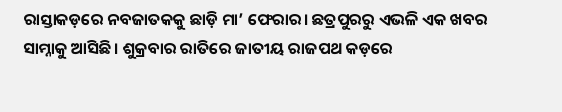ରାସ୍ତାକଡ଼ରେ ନବଜାତକକୁ ଛାଡ଼ି ମା’ ଫେରାର। ଛତ୍ରପୁରରୁ ଏଭଳି ଏକ ଖବର ସାମ୍ନାକୁ ଆସିଛି। ଶୁକ୍ରବାର ରାତିରେ ଜାତୀୟ ରାଜପଥ କଡ଼ରେ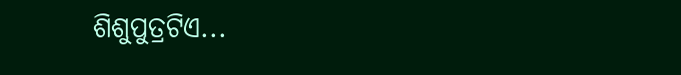ଶିଶୁପୁତ୍ରଟିଏ...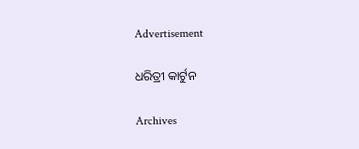Advertisement

ଧରିତ୍ରୀ କାର୍ଟୁନ

Archives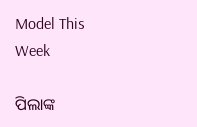Model This Week

ପିଲାଙ୍କ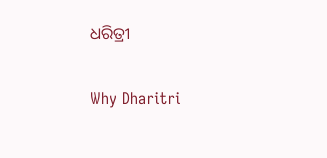ଧରିତ୍ରୀ

Why Dharitri